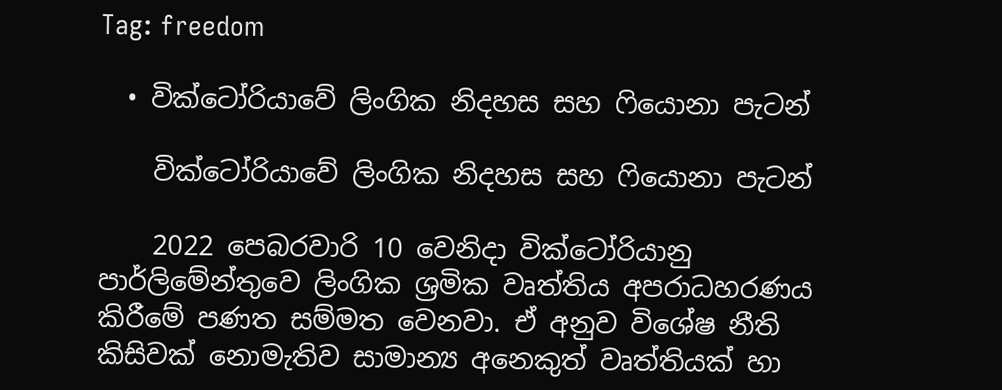Tag: freedom

  • වික්ටෝරියාවේ ලිංගික නිදහස සහ ෆියොනා පැටන්

    වික්ටෝරියාවේ ලිංගික නිදහස සහ ෆියොනා පැටන්

    2022 පෙබරවාරි 10 වෙනිදා වික්ටෝරියානු පාර්ලිමේන්තුවෙ ලිංගික ශ්‍රමික වෘත්තිය අපරාධහරණය කිරීමේ පණත සම්මත වෙනවා. ඒ අනුව විශේෂ නීති කිසිවක් නොමැතිව සාමාන්‍ය අනෙකුත් වෘත්තියක් හා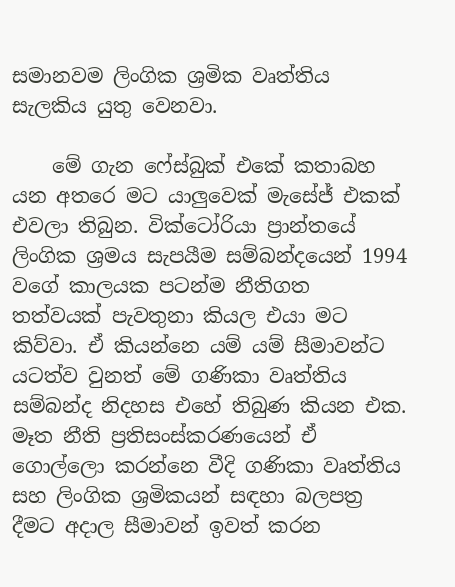සමානවම ලිංගික ශ්‍රමික වෘත්තිය සැලකිය යුතු වෙනවා.

    මේ ගැන ෆේස්බුක් එකේ කතාබහ යන අතරෙ මට යාලුවෙක් මැසේජ් එකක් එවලා තිබුන. වික්ටෝරියා ප්‍රාන්තයේ ලිංගික ශ්‍රමය සැපයීම සම්බන්දයෙන් 1994 වගේ කාලයක පටන්ම නීතිගත තත්වයක් පැවතුනා කියල එයා මට කිව්වා. ඒ කියන්නෙ යම් යම් සීමාවන්ට යටත්ව වුනත් මේ ගණිකා වෘත්තිය සම්බන්ද නිදහස එහේ තිබුණ කියන එක. මෑත නීති ප්‍රතිසංස්කරණයෙන් ඒ ගොල්ලො කරන්නෙ වීදි ගණිකා වෘත්තිය සහ ලිංගික ශ්‍රමිකයන් සඳහා බලපත්‍ර දීමට අදාල සීමාවන් ඉවත් කරන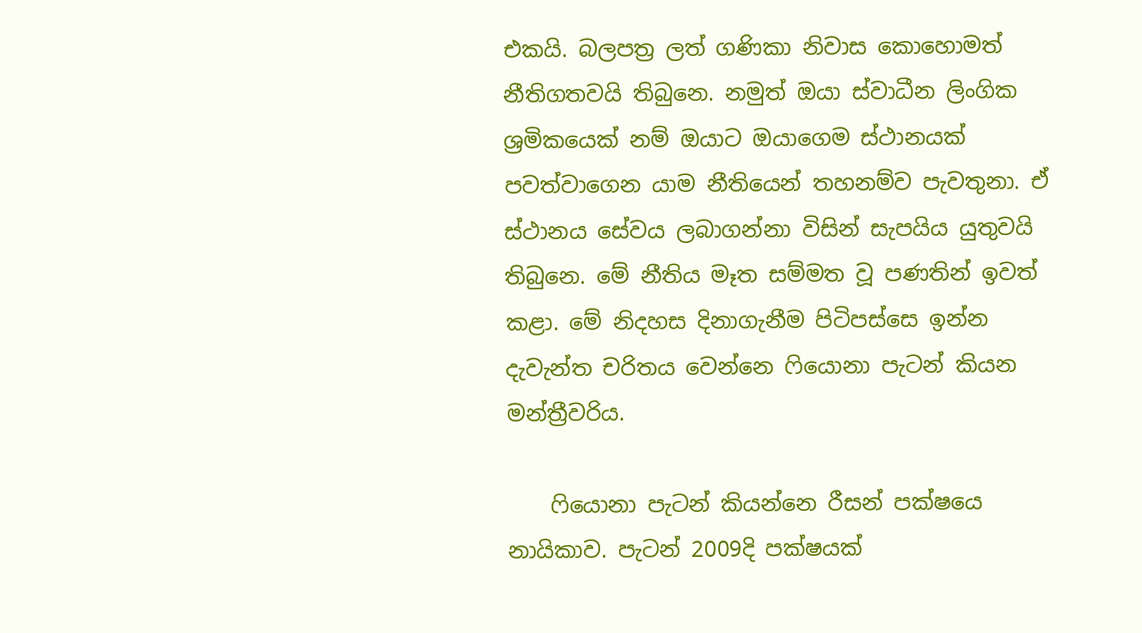එකයි. බලපත්‍ර ලත් ගණිකා නිවාස කොහොමත් නීතිගතවයි තිබුනෙ. නමුත් ඔයා ස්වාධීන ලිංගික ශ්‍රමිකයෙක් නම් ඔයාට ඔයාගෙම ස්ථානයක් පවත්වාගෙන යාම නීතියෙන් තහනම්ව පැවතුනා. ඒ ස්ථානය සේවය ලබාගන්නා විසින් සැපයිය යුතුවයි තිබුනෙ. මේ නීතිය මෑත සම්මත වූ පණතින් ඉවත් කළා. මේ නිදහස දිනාගැනීම පිටිපස්සෙ ඉන්න දැවැන්ත චරිතය වෙන්නෙ ෆියොනා පැටන් කියන මන්ත්‍රීවරිය.

    ෆියොනා පැටන් කියන්නෙ රීසන් පක්ෂයෙ නායිකාව. පැටන් 2009දි පක්ෂයක්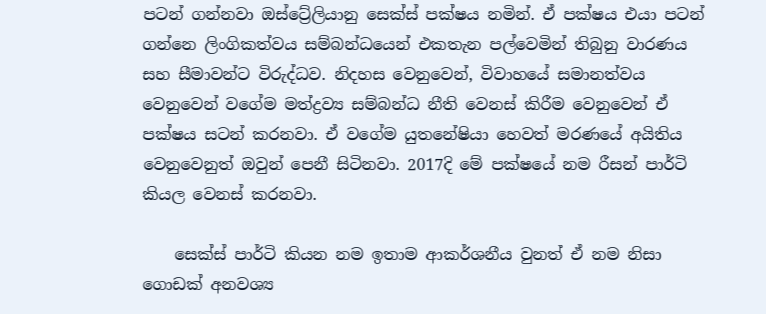පටන් ගන්නවා ඔස්ට්‍රේලියානු සෙක්ස් පක්ෂය නමින්. ඒ පක්ෂය එයා පටන් ගන්නෙ ලිංගිකත්වය සම්බන්ධයෙන් එකතැන පල්වෙමින් තිබුනු වාරණය සහ සීමාවන්ට විරුද්ධව. නිදහස වෙනුවෙන්, විවාහයේ සමානත්වය වෙනුවෙන් වගේම මත්ද්‍රව්‍ය සම්බන්ධ නීති වෙනස් කිරීම වෙනුවෙන් ඒ පක්ෂය සටන් කරනවා. ඒ වගේම යුතනේෂියා හෙවත් මරණයේ අයිතිය වෙනුවෙනුත් ඔවුන් පෙනී සිටිනවා. 2017දි මේ පක්ෂයේ නම රීසන් පාර්ටි කියල වෙනස් කරනවා.

    සෙක්ස් පාර්ටි කියන නම ඉතාම ආකර්ශනීය වුනත් ඒ නම නිසා ගොඩක් අනවශ්‍ය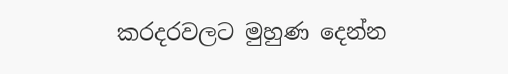කරදරවලට මුහුණ දෙන්න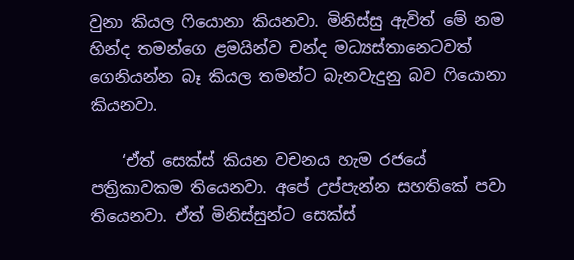වුනා කියල ෆියොනා කියනවා. මිනිස්සු ඇවිත් මේ නම හින්ද තමන්ගෙ ළමයින්ව චන්ද මධ්‍යස්තානෙටවත් ගෙනියන්න බෑ කියල තමන්ට බැනවැදුනු බව ෆියොනා කියනවා.

    ‘ඒත් සෙක්ස් කියන වචනය හැම රජයේ පත්‍රිකාවකම තියෙනවා. අපේ උප්පැන්න සහතිකේ පවා තියෙනවා. ඒත් මිනිස්සුන්ට සෙක්ස්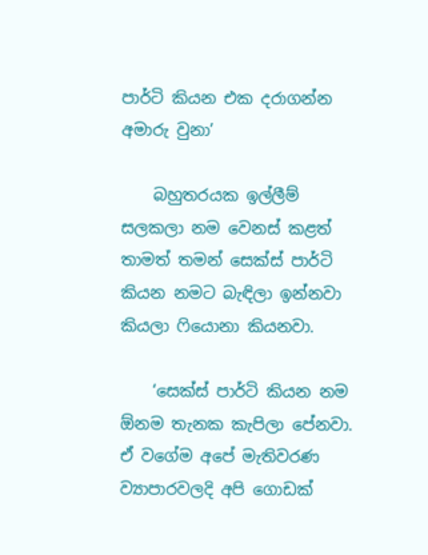පාර්ටි කියන එක දරාගන්න අමාරු වුනා’

    බහුතරයක ඉල්ලීම් සලකලා නම වෙනස් කළත් තාමත් තමන් සෙක්ස් පාර්ටි කියන නමට බැඳිලා ඉන්නවා කියලා ෆියොනා කියනවා.

    ‘සෙක්ස් පාර්ටි කියන නම ඕනම තැනක කැපිලා පේනවා. ඒ වගේම අපේ මැතිවරණ ව්‍යාපාරවලදි අපි ගොඩක්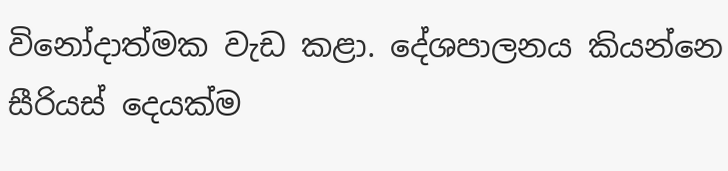විනෝදාත්මක වැඩ කළා. දේශපාලනය කියන්නෙ සීරියස් දෙයක්ම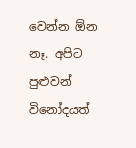වෙන්න ඕන නෑ. අපිට පුළුවන් විනෝදයත්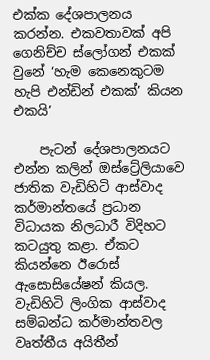එක්ක දේශපාලනය කරන්න. එකවතාවක් අපි ගෙනිච්ච ස්ලෝගන් එකක් වුනේ ‘හැම කෙනෙකුටම හැපි එන්ඩින් එකක්’ කියන එකයි’

    පැටන් දේශපාලනයට එන්න කලින් ඔස්ට්‍රේලියාවෙ ජාතික වැඩිහිටි ආස්වාද කර්මාන්තයේ ප්‍රධාන විධායක නිලධාරී විදිහට කටයුතු කළා. ඒකට කියන්නෙ ඊරොස් ඇසොසියේෂන් කියල. වැඩිහිටි ලිංගික ආස්වාද සම්බන්ධ කර්මාන්තවල වෘත්තීය අයිතීන්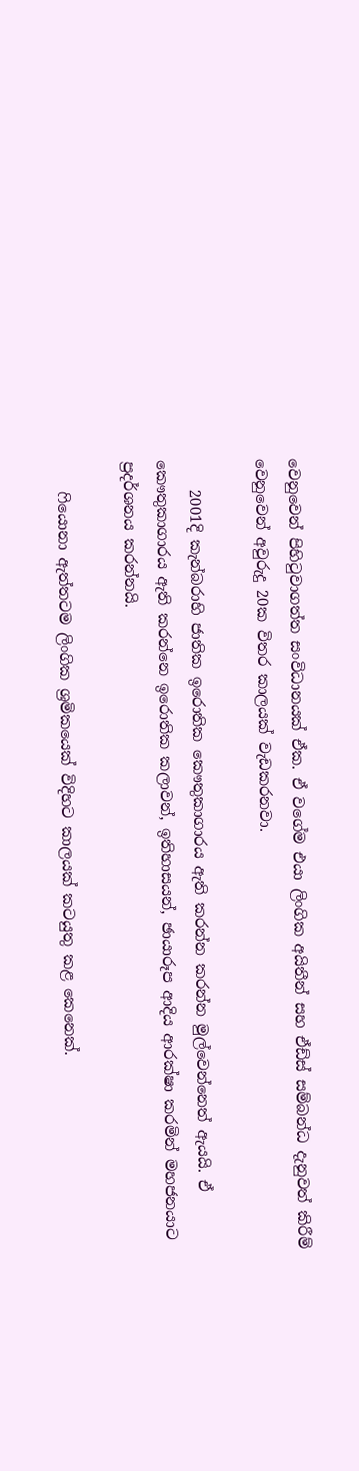වෙනුවෙන් පිහිටුවාගත්ත සංවිධානයක් ඒක. ඒ වගේම එයා ලිංගික අයිතීන් සහ ඒඩ්ස් සම්බන්ධ දැනුවත් කිරීම් වෙනුවෙන් අවුරුදු 20ක විතර කාලයක් වැඩකරනවා.

    2001දි කැන්බරාහි ජාතික ඉරොතික කෞතුකාගාරය ඇති කරන්න කරන්න මුල්වෙන්නෙත් ඇයයි. ඒ කෞතුකාගාරය ඇති කරන්නෙ ඉරොතික කලාවන්, ඉතිහාසයන්, ඡායාරූප ආදිය ආරක්ෂා කරමින් මහජනයාට ප්‍රදර්ශනය කරන්නයි.

    ෆියොනා ඇත්තටම ලිංගික ශ්‍රමිකයෙක් විදිහට කාලයක් කටයුතු කළ කෙනෙක්.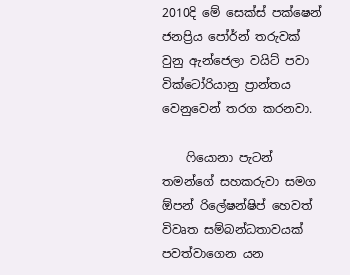2010දි මේ සෙක්ස් පක්ෂෙන් ජනප්‍රිය පෝර්න් තරුවක් වුනු ඇන්ජෙලා වයිට් පවා වික්ටෝරියානු ප්‍රාන්තය වෙනුවෙන් තරග කරනවා.

    ෆියොනා පැටන් තමන්ගේ සහකරුවා සමග ඕපන් රිලේෂන්ෂිප් හෙවත් විවෘත සම්බන්ධතාවයක් පවත්වාගෙන යන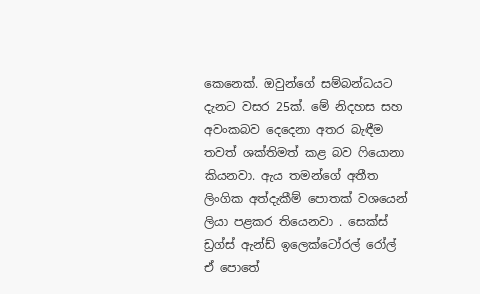කෙනෙක්. ඔවුන්ගේ සම්බන්ධයට දැනට වසර 25ක්. මේ නිදහස සහ අවංකබව දෙදෙනා අතර බැ‍ඳීම තවත් ශක්තිමත් කළ බව ෆියොනා කියනවා. ඇය තමන්ගේ අතීත ලිංගික අත්දැකීම් පොතක් වශයෙන් ලියා පළකර තියෙනවා . සෙක්ස් ඩ්‍රග්ස් ඇන්ඩ් ඉලෙක්ටෝරල් රෝල් ඒ පොතේ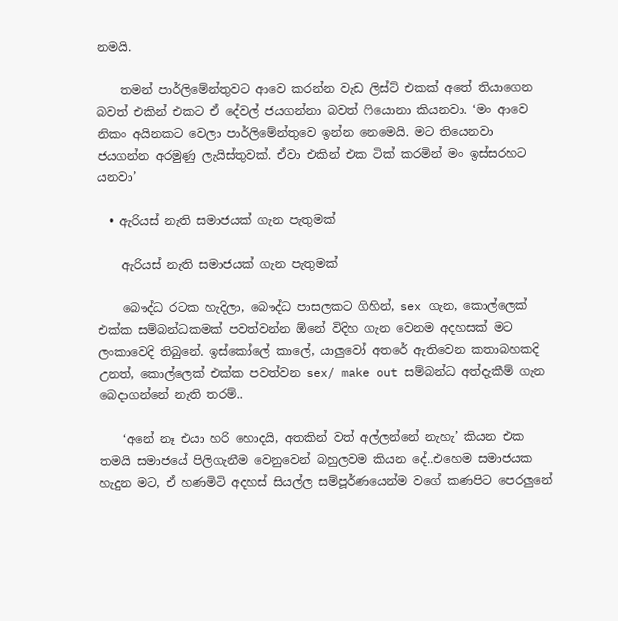නමයි.

    තමන් පාර්ලිමේන්තුවට ආවෙ කරන්න වැඩ ලිස්ට් එකක් අතේ තියාගෙන බවත් එකින් එකට ඒ දේවල් ජයගන්නා බවත් ෆියොනා කියනවා. ‘මං ආවෙ නිකං අයිනකට වෙලා පාර්ලිමේන්තුවෙ ඉන්න නෙමෙයි. මට තියෙනවා ජයගන්න අරමුණු ලැයිස්තුවක්. ඒවා එකින් එක ටික් කරමින් මං ඉස්සරහට යනවා’

  • ඇරියස් නැති සමාජයක් ගැන පැතුමක්

    ඇරියස් නැති සමාජයක් ගැන පැතුමක්

    බෞද්ධ රටක හැදිලා, බෞද්ධ පාසලකට ගිහින්, sex ගැන, කොල්ලෙක් එක්ක සම්බන්ධකමක් පවත්වන්න ඕනේ විදිහ ගැන වෙනම අදහසක් මට ලංකාවෙදි තිබුනේ. ඉස්කෝලේ කාලේ, යාලුවෝ අතරේ ඇතිවෙන කතාබහකදි උනත්, කොල්ලෙක් එක්ක පවත්වන sex/ make out සම්බන්ධ අත්දැකීම් ගැන බෙදාගන්නේ නැති තරම්..

    ‘අනේ නෑ එයා හරි හොදයි, අතකින් වත් අල්ලන්නේ නැහැ’ කියන එක තමයි සමාජයේ පිලිගැනීම වෙනුවෙන් බහුලවම කියන දේ..එහෙම සමාජයක හැදුන මට, ඒ හණමිටි අදහස් සියල්ල සම්පූර්ණයෙන්ම වගේ කණපිට පෙරලුනේ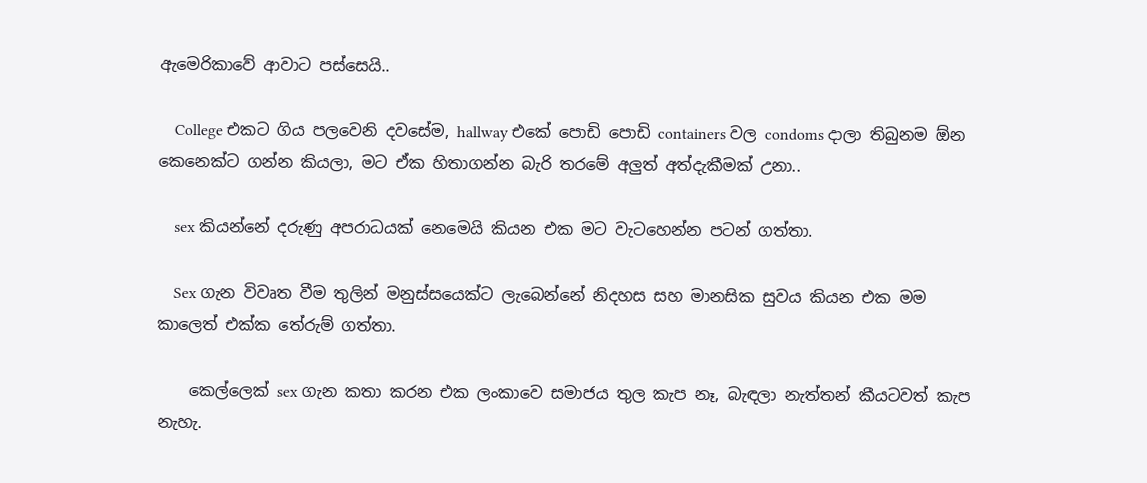ඇමෙරිකාවේ ආවාට පස්සෙයි..

    College එකට ගිය පලවෙනි දවසේම, hallway එකේ පොඩි පොඩි containers වල condoms දාලා තිබුනම ඕන කෙනෙක්ට ගන්න කියලා, මට ඒක හිතාගන්න බැරි තරමේ අලුත් අත්දැකීමක් උනා..

    sex කියන්නේ දරුණු අපරාධයක් නෙමෙයි කියන එක මට වැටහෙන්න පටන් ගත්තා.

    Sex ගැන විවෘත වීම තුලින් මනුස්සයෙක්ට ලැබෙන්නේ නිදහස සහ මානසික සුවය කියන එක මම කාලෙත් එක්ක තේරුම් ගත්තා.

    කෙල්ලෙක් sex ගැන කතා කරන එක ලංකාවෙ සමාජය තුල කැප නෑ, බැඳලා නැත්තන් කීයටවත් කැප නැහැ.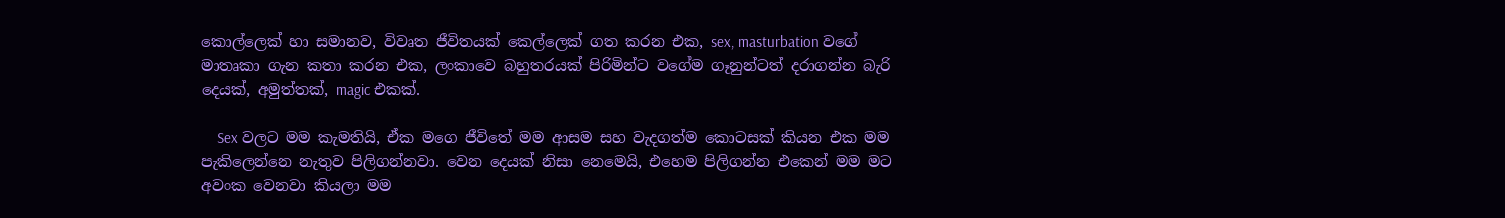කොල්ලෙක් හා සමානව, විවෘත ජීවිතයක් කෙල්ලෙක් ගත කරන එක, sex, masturbation වගේ මාතෘකා ගැන කතා කරන එක, ලංකාවෙ බහුතරයක් පිරිමින්ට වගේම ගෑනුන්ටත් දරාගන්න බැරි දෙයක්, අමුත්තක්, magic එකක්.

    Sex වලට මම කැමතියි, ඒක මගෙ ජීවිතේ මම ආසම සහ වැදගත්ම කොටසක් කියන එක මම පැකිලෙන්නෙ නැතුව පිලිගන්නවා. වෙන දෙයක් නිසා නෙමෙයි, එහෙම පිලිගන්න එකෙන් මම මට අවංක වෙනවා කියලා මම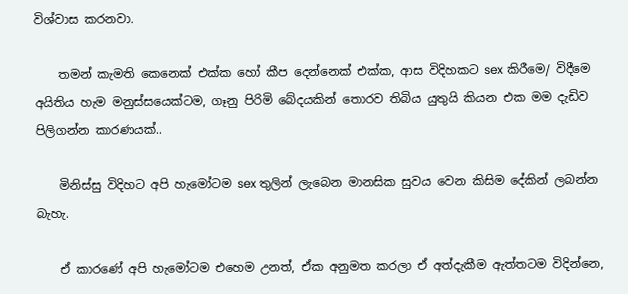විශ්වාස කරනවා.

    තමන් කැමති කෙනෙක් එක්ක හෝ කීප දෙන්නෙක් එක්ක, ආස විදිහකට sex කිරීමෙ/ විදීමෙ අයිතිය හැම මනුස්සයෙක්ටම, ගෑනු පිරිමි බේදයකින් තොරව තිබිය යුතුයි කියන එක මම දැඩිව පිලිගන්න කාරණයක්..

    මිනිස්සු විදිහට අපි හැමෝටම sex තුලින් ලැබෙන මානසික සුවය වෙන කිසිම දේකින් ලබන්න බැහැ.

    ඒ කාරණේ අපි හැමෝටම එහෙම උනත්, ඒක අනුමත කරලා ඒ අත්දැකීම ඇත්තටම විදින්නෙ,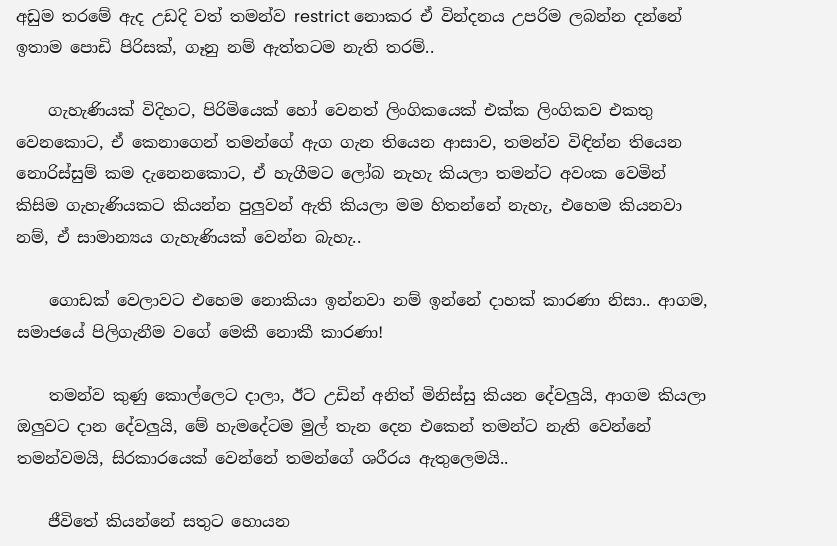අඩුම තරමේ ඇද උඩදි වත් තමන්ව restrict නොකර ඒ වින්දනය උපරිම ලබන්න දන්නේ ඉතාම පොඩි පිරිසක්, ගෑනු නම් ඇත්තටම නැති තරම්..

    ගැහැණියක් විදිහට, පිරිමියෙක් හෝ වෙනත් ලිංගිකයෙක් එක්ක ලිංගිකව එකතු වෙනකොට, ඒ කෙනාගෙන් තමන්ගේ ඇග ගැන තියෙන ආසාව, තමන්ව විඳින්න තියෙන නොරිස්සුම් කම දැනෙනකොට, ඒ හැගීමට ලෝබ නැහැ කියලා තමන්ට අවංක වෙමින් කිසිම ගැහැණියකට කියන්න පුලුවන් ඇති කියලා මම හිතන්නේ නැහැ, එහෙම කියනවා නම්, ඒ සාමාන්‍යය ගැහැණියක් වෙන්න බැහැ..

    ගොඩක් වෙලාවට එහෙම නොකියා ඉන්නවා නම් ඉන්නේ දාහක් කාරණා නිසා.. ආගම, සමාජයේ පිලිගැනීම වගේ මෙකී නොකී කාරණා!

    තමන්ව කුණු කොල්ලෙට දාලා, ඊට උඩින් අනිත් මිනිස්සු කියන දේවලුයි, ආගම කියලා ඔලුවට දාන දේවලුයි, මේ හැමදේටම මුල් තැන දෙන එකෙන් තමන්ට නැති වෙන්නේ තමන්වමයි, සිරකාරයෙක් වෙන්නේ තමන්ගේ ශරීරය ඇතුලෙමයි..

    ජීවිතේ කියන්නේ සතුට හොයන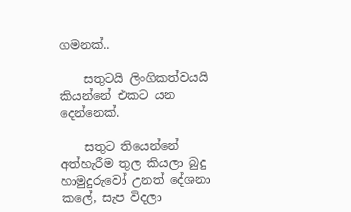ගමනක්..

    සතුටයි ලිංගිකත්වයයි කියන්නේ එකට යන දෙන්නෙක්.

    සතුට තියෙන්නේ අත්හැරීම තුල කියලා බුදු හාමුදුරුවෝ උනත් දේශනා කලේ, සැප විදලා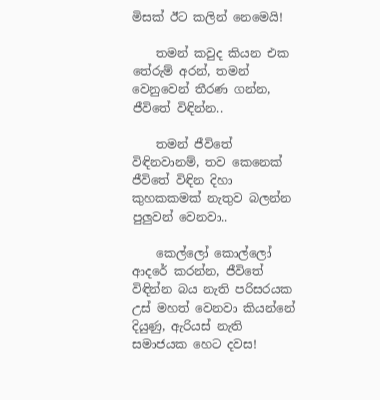මිසක් ඊට කලින් නෙමෙයි!

    තමන් කවුද කියන එක තේරුම් අරන්, තමන් වෙනුවෙන් තීරණ ගන්න, ජීවිතේ විඳින්න..

    තමන් ජීවිතේ විඳිනවානම්, තව කෙනෙක් ජීවිතේ විඳින දිහා කුහකකමක් නැතුව බලන්න පුලුවන් වෙනවා..

    කෙල්ලෝ කොල්ලෝ ආදරේ කරන්න, ජීවිතේ විඳින්න බය නැති පරිසරයක උස් මහත් වෙනවා කියන්නේ දියුණු, ඇරියස් නැති සමාජයක හෙට දවස!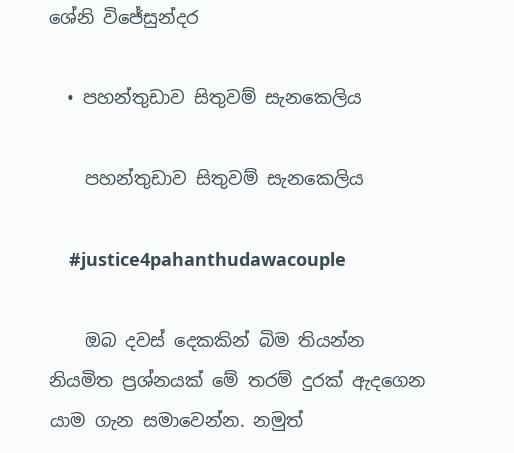ශේනි විජේසුන්දර

  • පහන්තුඩාව සිතුවම් සැනකෙලිය

    පහන්තුඩාව සිතුවම් සැනකෙලිය

    #justice4pahanthudawacouple

    ඔබ දවස් දෙකකින් බිම තියන්න නියමිත ප්‍රශ්නයක් මේ තරම් දුරක් ඇදගෙන යාම ගැන සමා‍වෙන්න. නමුත්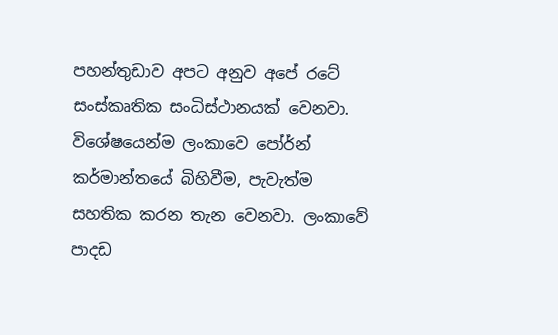පහන්තුඩාව අපට අනුව අපේ රටේ සංස්කෘතික සංධිස්ථානයක් වෙනවා. විශේෂයෙන්ම ලංකාවෙ පෝර්න් කර්මාන්තයේ බිහිවීම, පැවැත්ම සහතික කරන තැන වෙනවා. ලංකාවේ පාදඩ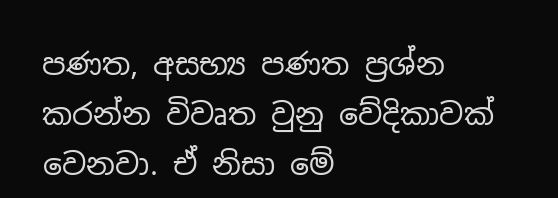පණත, අසභ්‍ය පණත ප්‍රශ්න කරන්න විවෘත වුනු වේදිකාවක් වෙනවා. ඒ නිසා මේ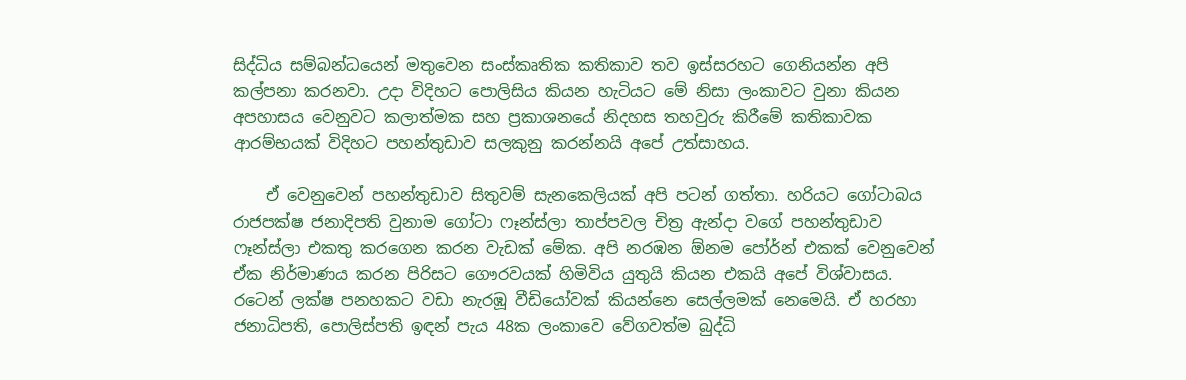සිද්ධිය සම්බන්ධයෙන් මතුවෙන සංස්කෘතික කතිකාව තව ඉස්සරහට ගෙනියන්න අපි කල්පනා කරනවා. උදා විදිහට පොලිසිය කියන හැටියට මේ නිසා ලංකාවට වුනා කියන අපහාසය වෙනුවට කලාත්මක සහ ප්‍රකාශනයේ නිදහස තහවුරු කිරීමේ කතිකාවක ආරම්භයක් විදිහට පහන්තුඩාව සලකුනු කරන්නයි අපේ උත්සාහය.

    ඒ වෙනුවෙන් පහන්තුඩාව සිතුවම් සැනකෙලියක් අපි පටන් ගත්තා. හරියට ගෝටාබය රාජපක්ෂ ජනාදිපති වුනාම ගෝටා ෆෑන්ස්ලා තාප්පවල චිත්‍ර ඇන්දා වගේ පහන්තුඩාව ෆෑන්ස්ලා එකතු කරගෙන කරන වැඩක් මේක. අපි නරඹන ඕනම පෝර්න් එකක් වෙනුවෙන් ඒක නිර්මාණය කරන පිරිසට ගෞරවයක් හිමිවිය යුතුයි කියන එකයි අපේ විශ්වාසය. රටෙන් ලක්ෂ පනහකට වඩා නැරඹූ වීඩියෝවක් කියන්නෙ සෙල්ලමක් නෙමෙයි. ඒ හරහා ජනාධිපති, පොලිස්පති ඉඳන් පැය 48ක ලංකාවෙ වේගවත්ම බුද්ධි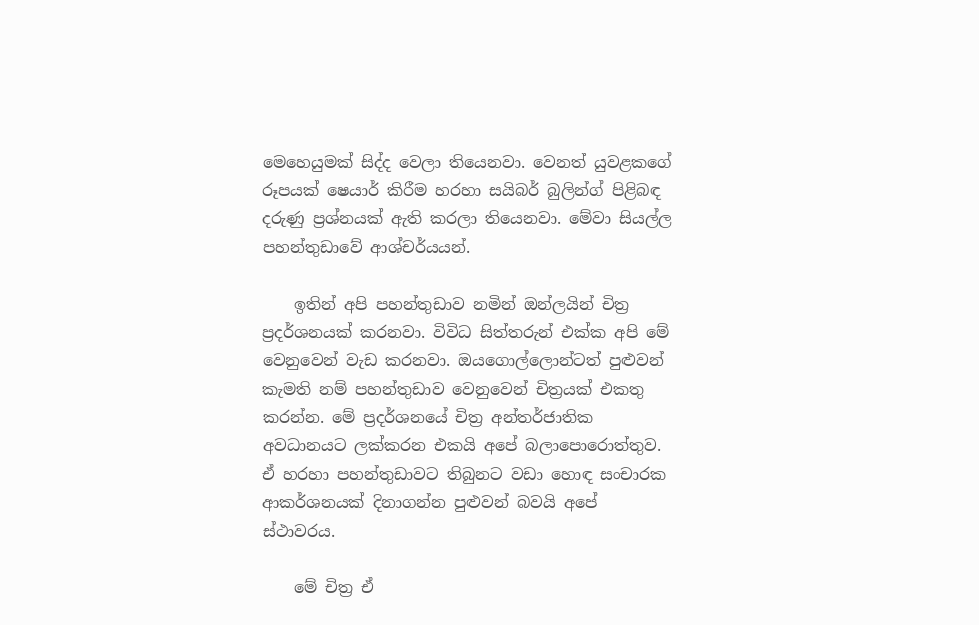මෙහෙයුමක් සිද්ද වෙලා තියෙනවා. වෙනත් යුවළකගේ රූපයක් ෂෙයාර් කිරීම හරහා සයිබර් බුලින්ග් පිළිබඳ දරුණු ප්‍රශ්නයක් ඇති කරලා තියෙනවා. මේවා සියල්ල පහන්තුඩාවේ ආශ්චර්යයන්.

    ඉතින් අපි පහන්තුඩාව නමින් ඔන්ලයින් චිත්‍ර ප්‍රදර්ශනයක් කරනවා. විවිධ සිත්තරුන් එක්ක අපි මේ වෙනුවෙන් වැඩ කරනවා. ඔයගොල්ලොන්ටත් පුළුවන් කැමති නම් පහන්තුඩාව වෙනුවෙන් චිත්‍රයක් එකතු කරන්න. මේ ප්‍රදර්ශනයේ චිත්‍ර අන්තර්ජාතික අවධානයට ලක්කරන එකයි අපේ බලාපොරොත්තුව. ඒ හරහා පහන්තුඩාවට තිබුනට වඩා හොඳ සංචාරක ආකර්ශනයක් දිනාගන්න පුළුවන් බවයි අපේ ස්ථාවරය.

    මේ චිත්‍ර ඒ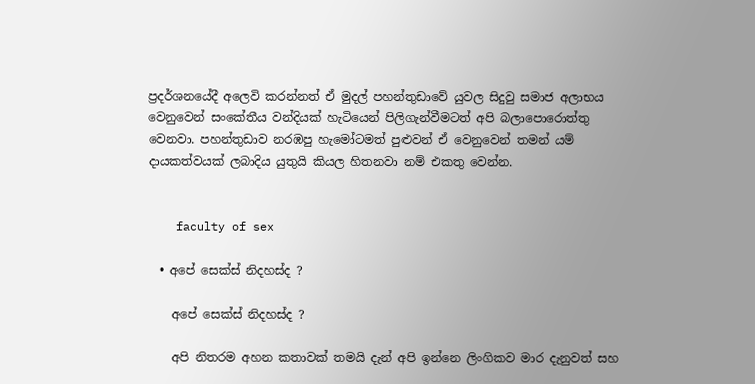ප්‍රදර්ශනයේදී අලෙවි කරන්නත් ඒ මුදල් පහන්තුඩාවේ යුවල සිදුවු සමාජ අලාභය වෙනුවෙන් සංකේතීය වන්දියක් හැටියෙන් පිලිගැන්වීමටත් අපි බලාපොරොත්තු වෙනවා. පහන්තුඩාව නරඹපු හැමෝටමත් පුළුවන් ඒ වෙනුවෙන් තමන් යම් දායකත්වයක් ලබාදිය යුතුයි කියල හිතනවා නම් එකතු වෙන්න.


    faculty of sex

  • අපේ සෙක්ස් නිදහස්ද ?

    අපේ සෙක්ස් නිදහස්ද ?

    අපි නිතරම අහන කතාවක් තමයි දැන් අපි ඉන්නෙ ලිංගිකව මාර දැනුවත් සහ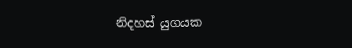නිදහස් යුගයක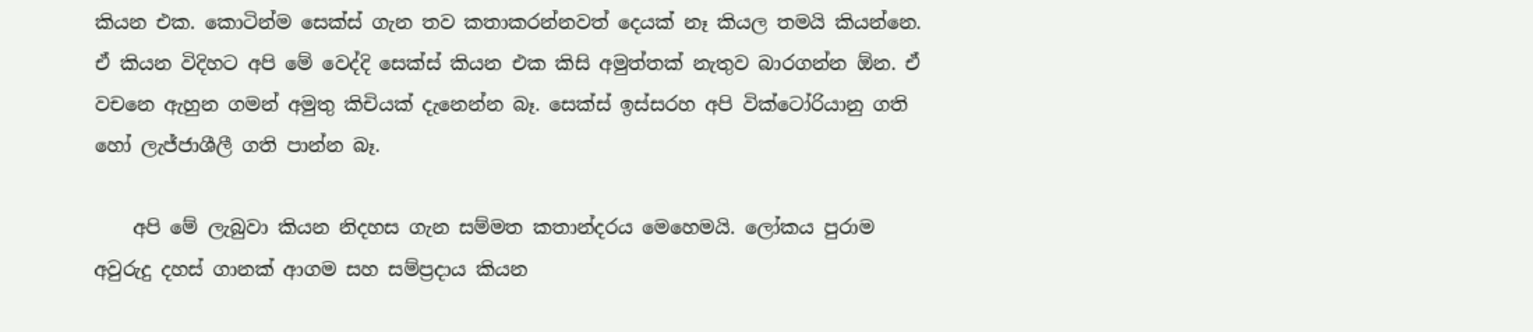කියන එක. කොටින්ම සෙක්ස් ගැන තව කතාකරන්නවත් දෙයක් නෑ කියල තමයි කියන්නෙ. ඒ කියන විදිහට අපි මේ වෙද්දි සෙක්ස් කියන එක කිසි අමුත්තක් නැතුව බාරගන්න ඕන. ඒ වචනෙ ඇහුන ගමන් අමුතු කිචියක් දැනෙන්න බෑ. සෙක්ස් ඉස්සරහ අපි වික්ටෝරියානු ගති හෝ ලැජ්ජාශීලී ගති පාන්න බෑ.

    අපි මේ ලැබුවා කියන නිදහස ගැන සම්මත කතාන්දරය මෙහෙමයි. ලෝකය පුරාම අවුරුදු දහස් ගානක් ආගම සහ සම්ප්‍රදාය කියන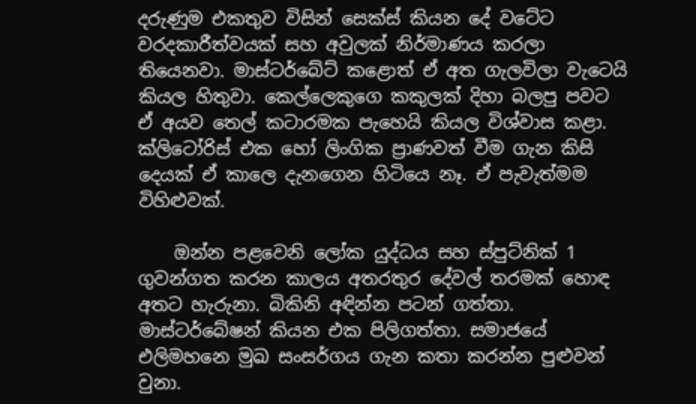දරුණුම එකතුව විසින් සෙක්ස් කියන දේ වටේට වරදකාරීත්වයක් සහ අවුලක් නිර්මාණය කරලා තියෙනවා. මාස්ටර්බේට් කළොත් ඒ අත ගැලවිලා වැටෙයි කියල හිතුවා. කෙල්ලෙකුගෙ කකුලක් දිහා බලපු පවට ඒ අයව තෙල් කටාරමක පැහෙයි කියල විශ්වාස කළා. ක්ලිටෝරිස් එක හෝ ලිංගික ප්‍රාණවත් වීම ගැන කිසි දෙයක් ඒ කාලෙ දැනගෙන හිටියෙ නෑ. ඒ පැවැත්මම විහිළුවක්.

    ඔන්න පළවෙනි ලෝක යුද්ධය සහ ස්පුට්නික් 1 ගුවන්ගත කරන කාලය අතරතුර දේවල් තරමක් හොඳ අතට හැරුනා. බිකිනි අඳින්න පටන් ගත්තා. මාස්ටර්බේෂන් කියන එක පිලිගත්තා. සමාජයේ එලිමහනෙ මුඛ සංසර්ගය ගැන කතා කරන්න පුළුවන් වුනා.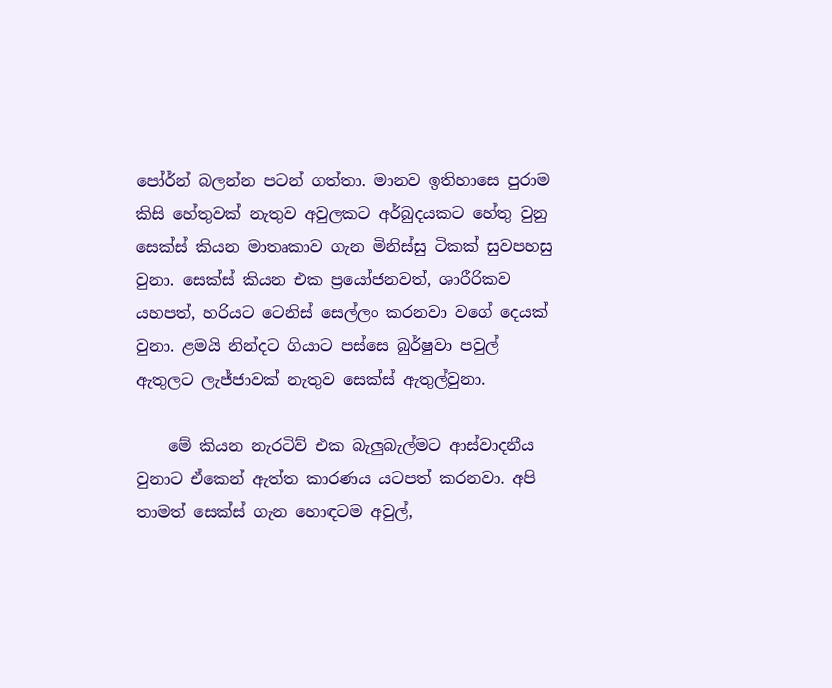පෝර්න් බලන්න පටන් ගත්තා. මානව ඉතිහාසෙ පුරාම කිසි හේතුවක් නැතුව අවුලකට අර්බුදයකට හේතු වුනු සෙක්ස් කියන මාතෘකාව ගැන මිනිස්සු ටිකක් සුවපහසු වුනා. සෙක්ස් කියන එක ප්‍රයෝජනවත්, ශාරීරිකව යහපත්, හරියට ටෙනිස් සෙල්ලං කරනවා වගේ දෙයක් වුනා. ළමයි නින්දට ගියාට පස්සෙ බුර්ෂුවා පවුල් ඇතුලට ලැජ්ජාවක් නැතුව සෙක්ස් ඇතුල්වුනා.

    මේ කියන නැරටිව් එක බැලුබැල්මට ආස්වාදනීය වුනාට ඒකෙන් ඇත්ත කාරණය යටපත් කරනවා. අපි තාමත් සෙක්ස් ගැන හොඳටම අවුල්,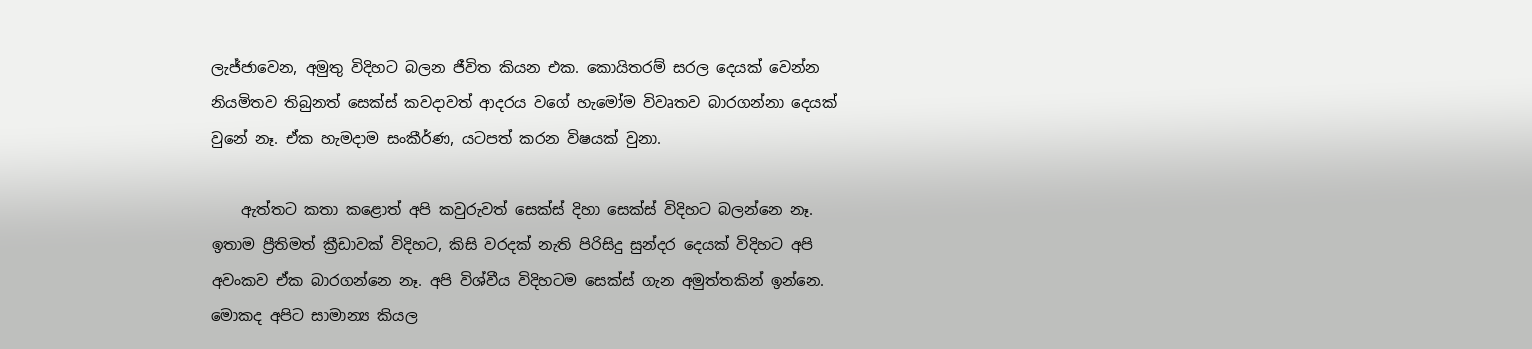ලැජ්ජාවෙන, අමුතු විදිහට බලන ජීවිත කියන එක. කොයිතරම් සරල දෙයක් වෙන්න නියමිතව තිබුනත් සෙක්ස් කවදාවත් ආදරය වගේ හැමෝම විවෘතව බාරගන්නා දෙයක් වුනේ නෑ. ඒක හැමදාම සංකීර්ණ, යටපත් කරන විෂයක් වුනා.

    ඇත්තට කතා කළොත් අපි කවුරුවත් සෙක්ස් දිහා සෙක්ස් විදිහට බලන්නෙ නෑ. ඉතාම ප්‍රීතිමත් ක්‍රීඩාවක් විදිහට, කිසි වරදක් නැති පිරිසිදු සුන්දර දෙයක් විදිහට අපි අවංකව ඒක බාරගන්නෙ නෑ. අපි විශ්වීය විදිහටම සෙක්ස් ගැන අමුත්තකින් ඉන්නෙ. මොකද අපිට සාමාන්‍ය කියල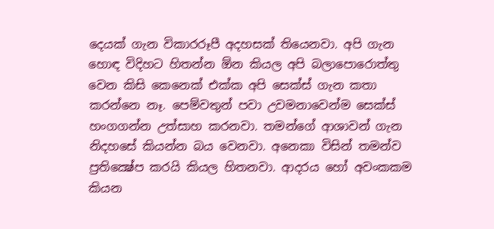දෙයක් ගැන විකාරරූපී අදහසක් තියෙනවා. අපි ගැන හොඳ විදිහට හිතන්න ඕන කියල අපි බලාපොරොත්තු වෙන කිසි කෙනෙක් එක්ක අපි සෙක්ස් ගැන කතා කරන්නෙ නෑ. පෙම්වතුන් පවා උවමනාවෙන්ම සෙක්ස් හංගගන්න උත්සාහ කරනවා. තමන්ගේ ආශාවන් ගැන නිදහසේ කියන්න බය වෙනවා. අනෙකා විසින් තමන්ව ප්‍රතික්‍ෂේප කරයි කියල හිතනවා. ආදරය හෝ අවංකකම කියන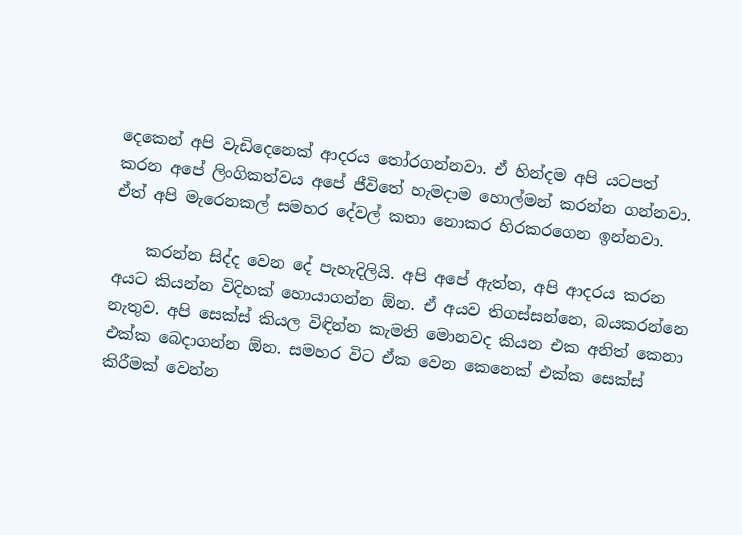දෙකෙන් අපි වැඩිදෙනෙක් ආදරය තෝරගන්නවා. ඒ හින්දම අපි යටපත් කරන අපේ ලිංගිකත්වය අපේ ජීවිතේ හැමදාම හොල්මන් කරන්න ගන්නවා. ඒත් අපි මැරෙනකල් සමහර දේවල් කතා නොකර හිරකරගෙන ඉන්නවා.

    කරන්න සිද්ද වෙන දේ පැහැදිලියි. අපි අපේ ඇත්ත, අපි ආදරය කරන අයට කියන්න විදිහක් හොයාගන්න ඕන. ඒ අයව තිගස්සන්නෙ, බයකරන්නෙ නැතුව. අපි සෙක්ස් කියල විඳින්න කැමති මොනවද කියන එක අනිත් කෙනා එක්ක බෙදාගන්න ඕන. සමහර විට ඒක වෙන කෙනෙක් එක්ක සෙක්ස් කිරීමක් වෙන්න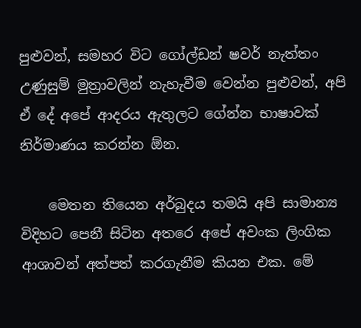පුළුවන්, සමහර විට ගෝල්ඩන් ෂවර් නැත්තං උණුසුම් මුත්‍රාවලින් නැහැවීම වෙන්න පුළුවන්, අපි ඒ දේ අපේ ආදරය ඇතුලට ගේන්න භාෂාවක් නිර්මාණය කරන්න ඕන.

    මෙතන තියෙන අර්බුදය තමයි අපි සාමාන්‍ය විදිහට පෙනී සිටින අතරෙ අපේ අවංක ලිංගික ආශාවන් අත්පත් කරගැනීම කියන එක. මේ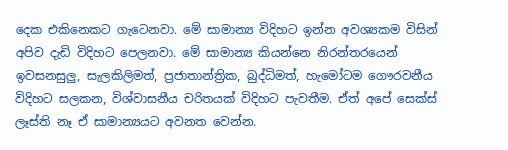දෙක එකිනෙකට ගැටෙනවා. මේ සාමාන්‍ය විදිහට ඉන්න අවශ්‍යකම විසින් අපිව දැඩි විදිහට පෙලනවා. මේ සාමාන්‍ය කියන්නෙ නිරන්තරයෙන් ඉවසනසුලු, සැලකිලිමත්, ප්‍රජාතාන්ත්‍රික, බුද්ධිමත්, හැමෝටම ගෞරවනීය විදිහට සලකන, විශ්වාසනීය චරිතයක් විදිහට පැවතීම. ඒත් අපේ සෙක්ස් ලෑස්ති නෑ ඒ සාමාන්‍යයට අවනත වෙන්න.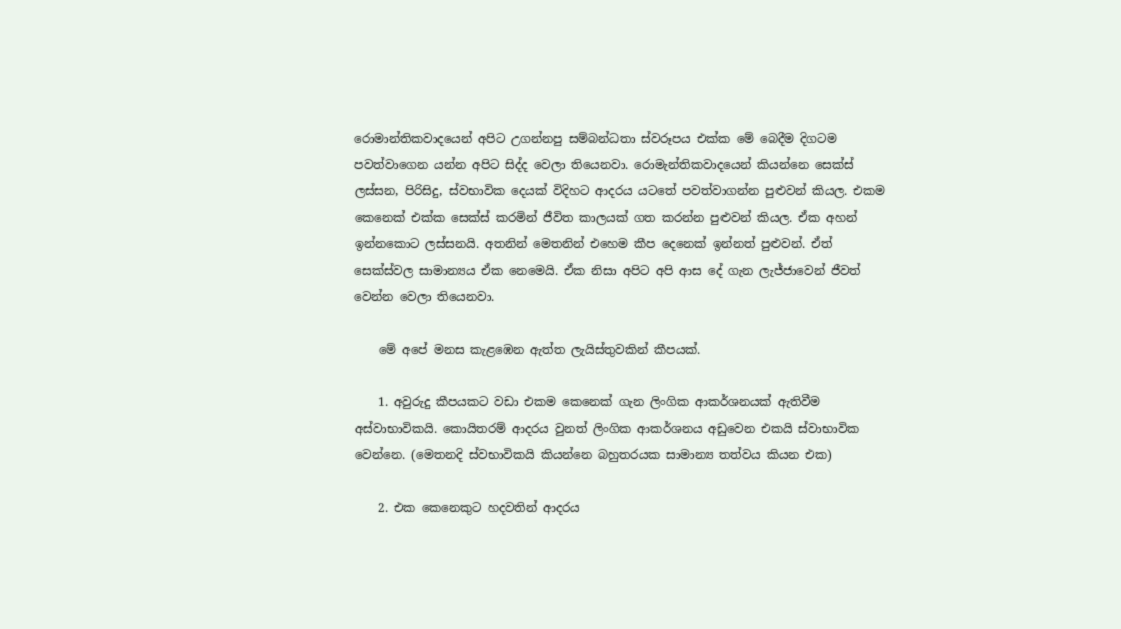රොමාන්තිකවාදයෙන් අපිට උගන්නපු සම්බන්ධතා ස්වරූපය එක්ක මේ බෙදීම දිගටම පවත්වාගෙන යන්න අපිට සිද්ද වෙලා තියෙනවා. රොමැන්තිකවාදයෙන් කියන්නෙ සෙක්ස් ලස්සන, පිරිසිදු, ස්වභාවික දෙයක් විදිහට ආදරය යටතේ පවත්වාගන්න පුළුවන් කියල. එකම කෙනෙක් එක්ක සෙක්ස් කරමින් ජීවිත කාලයක් ගත කරන්න පුළුවන් කියල. ඒක අහන් ඉන්නකොට ලස්සනයි. අතනින් මෙතනින් එහෙම කීප දෙනෙක් ඉන්නත් පුළුවන්. ඒත් සෙක්ස්වල සාමාන්‍යය ඒක නෙමෙයි. ඒක නිසා අපිට අපි ආස දේ ගැන ලැජ්ජාවෙන් ජීවත් වෙන්න වෙලා තියෙනවා.

    මේ අපේ මනස කැළඹෙන ඇත්ත ලැයිස්තුවකින් කීපයක්.

    1. අවුරුදු කීපයකට වඩා එකම කෙනෙක් ගැන ලිංගික ආකර්ශනයක් ඇතිවීම අස්වාභාවිකයි. කොයිතරම් ආදරය වුනත් ලිංගික ආකර්ශනය අඩුවෙන එකයි ස්වාභාවික වෙන්නෙ. (මෙතනදි ස්වභාවිකයි කියන්නෙ බහුතරයක සාමාන්‍ය තත්වය කියන එක)

    2. එක කෙනෙකුට හදවතින් ආදරය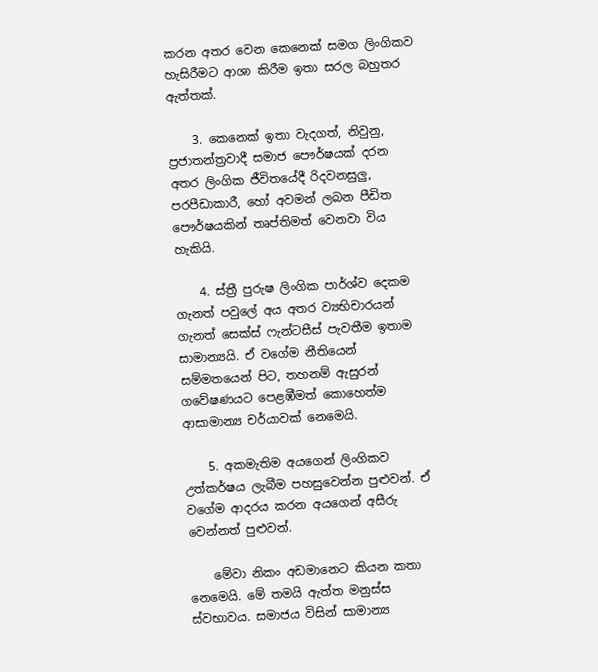කරන අතර වෙන කෙනෙක් සමග ලිංගිකව හැසිරීමට ආශා කිරීම ඉතා සරල බහුතර ඇත්තක්.

    3. කෙනෙක් ඉතා වැදගත්, නිවුනු, ප්‍රජාතන්ත්‍රවාදී සමාජ පෞර්ෂයක් දරන අතර ලිංගික ජීවිතයේදී රිදවනසුලු, පරපීඩාකාරී, හෝ අවමන් ලබන පීඩිත පෞර්ෂයකින් තෘප්තිමත් වෙනවා විය හැකියි.

    4. ස්ත්‍රී පුරුෂ ලිංගික පාර්ශ්ව දෙකම ගැනත් පවුලේ අය අතර ව්‍යභිචාරයන් ගැනත් සෙක්ස් ෆැන්ටසීස් පැවතීම ඉතාම සාමාන්‍යයි. ඒ වගේම නීතියෙන් සම්මතයෙන් පිට, තහනම් ඇසුරන් ගවේෂණයට පෙළඹීමත් කොහෙත්ම ආසාමාන්‍ය චර්යාවක් නෙමෙයි.

    5. අකමැතිම අයගෙන් ලිංගිකව උත්කර්ෂය ලැබීම පහසුවෙන්න පුළුවන්. ඒ වගේම ආදරය කරන අයගෙන් අසීරු වෙන්නත් පුළුවන්.

    මේවා නිකං අඩමානෙට කියන කතා නෙමෙයි. මේ තමයි ඇත්ත මනුස්ස ස්වභාවය. සමාජය විසින් සාමාන්‍ය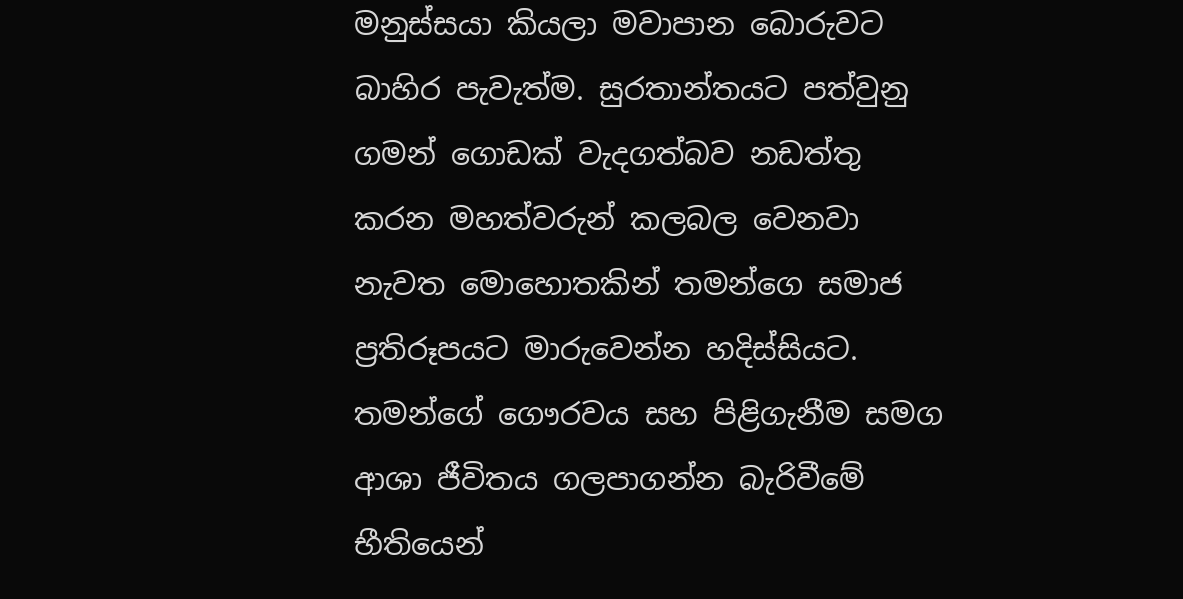මනුස්සයා කියලා මවාපාන බොරුවට බාහිර පැවැත්ම. සුරතාන්තයට පත්වුනු ගමන් ගොඩක් වැදගත්බව නඩත්තු කරන මහත්වරුන් කලබල වෙනවා නැවත මොහොතකින් තමන්ගෙ සමාජ ප්‍රතිරූපයට මාරුවෙන්න හදිස්සියට. තමන්ගේ ගෞරවය සහ පිළිගැනීම සමග ආශා ජීවිතය ගලපාගන්න බැරිවීමේ භීතියෙන්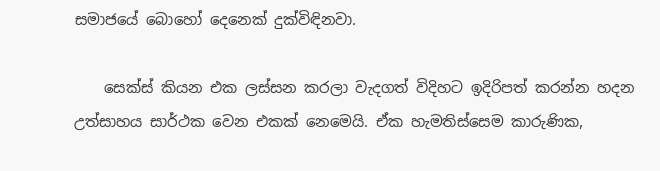සමාජයේ බොහෝ දෙනෙක් දුක්විඳිනවා.

    සෙක්ස් කියන එක ලස්සන කරලා වැදගත් විදිහට ඉදිරිපත් කරන්න හදන උත්සාහය සාර්ථක වෙන එකක් නෙමෙයි. ඒක හැමතිස්සෙම කාරුණික,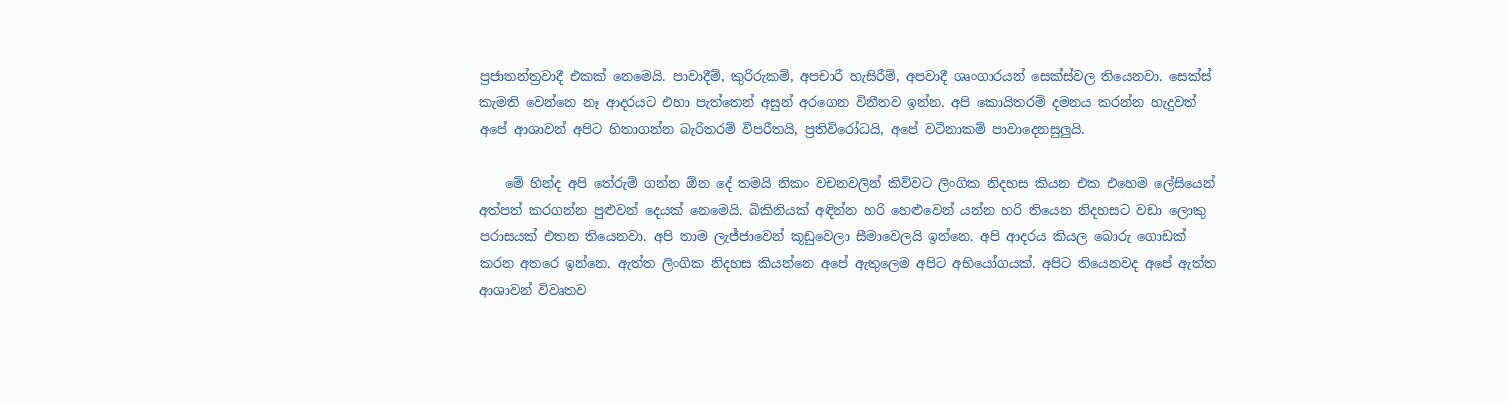ප්‍රජාතන්ත්‍රවාදී එකක් නෙමෙයි. පාවාදීම්, කුරිරුකම්, අපචාරී හැසිරීම්, අපවාදී ශෘංගාරයන් සෙක්ස්වල තියෙනවා. සෙක්ස් කැමති වෙන්නෙ නෑ ආදරයට එහා පැත්තෙන් අසුන් අරගෙන විනීතව ඉන්න. අපි කොයිතරම් දමනය කරන්න හැදුවත් අපේ ආශාවන් අපිට හිතාගන්න බැරිතරම් විපරීතයි, ප්‍රතිවිරෝධයි, අපේ වටිනාකම් පාවාදෙනසුලුයි.

    මේ හින්ද අපි තේරුම් ගන්න ඕන දේ තමයි නිකං වචනවලින් කිව්වට ලිංගික නිදහස කියන එක එහෙම ලේසියෙන් අත්පත් කරගන්න පුළුවන් දෙයක් නෙමෙයි. බිකිනියක් අඳින්න හරි හෙළුවෙන් යන්න හරි තියෙන නිදහසට වඩා ලොකු පරාසයක් එතන තියෙනවා. අපි තාම ලැජ්ජාවෙන් කූඩුවෙලා සීමාවෙලයි ඉන්නෙ. අපි ආදරය කියල බොරු ගොඩක් කරන අතරෙ ඉන්නෙ. ඇත්ත ලිංගික නිදහස කියන්නෙ අපේ ඇතුලෙම අපිට අභියෝගයක්. අපිට තියෙනවද අපේ ඇත්ත ආශාවන් විවෘතව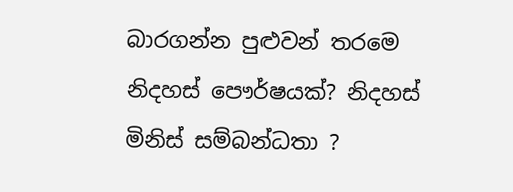බාරගන්න පුළුවන් තරමෙ නිදහස් පෞර්ෂයක්? නිදහස් මිනිස් සම්බන්ධතා ?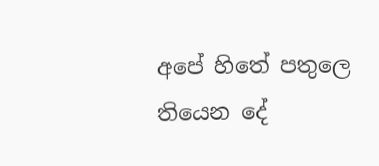අපේ හිතේ පතුලෙ තියෙන දේ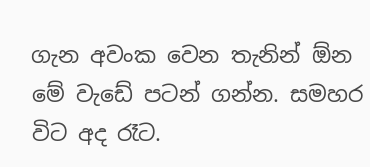ගැන අවංක වෙන තැනින් ඕන මේ වැඩේ පටන් ගන්න. සමහර විට අද රෑට.